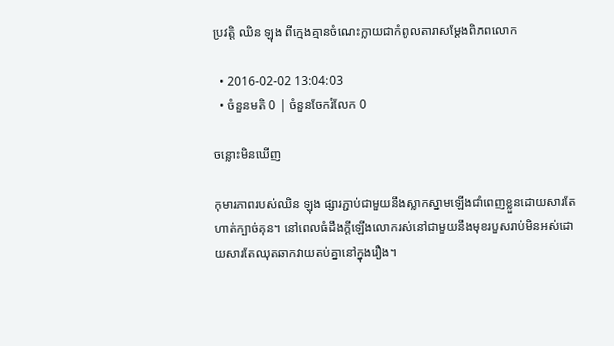ប្រវត្តិ ឈិន ឡុង ពីក្មេងគ្មានចំណេះក្លាយជាកំពូលតារាសម្ដែងពិភពលោក

  • 2016-02-02 13:04:03
  • ចំនួនមតិ 0 | ចំនួនចែករំលែក 0

ចន្លោះមិនឃើញ

កុមារភាពរបស់ឈិន ឡុង ផ្សារភ្ជាប់ជាមួយនឹងស្លាកស្នាមឡើងជាំពេញខ្លួនដោយសារតែហាត់ក្បាច់គុន។ នៅពេលធំដឹងក្ដីឡើងលោករស់នៅជាមួយនឹងមុខរបួសរាប់មិនអស់ដោយសារតែឈុតឆាកវាយតប់គ្នានៅក្នុងរឿង។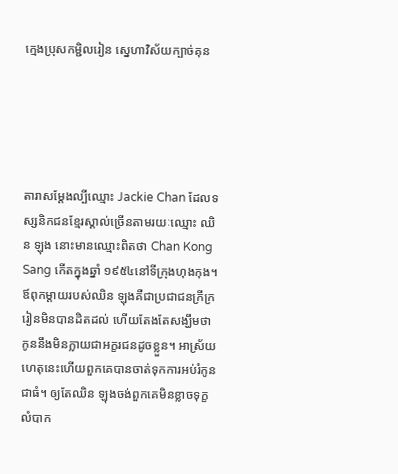ក្មេងប្រុសកម្ជិលរៀន ស្នេហាវិស័យក្បាច់គុន





តារាសម្ដែងល្បីឈ្មោះ Jackie Chan ដែលទស្សនិកជនខ្មែរស្គាល់ច្រើនតាមរយៈឈ្មោះ ឈិន ឡុង នោះមានឈ្មោះពិតថា Chan Kong Sang កើតក្នុងឆ្នាំ ១៩៥៤នៅទីក្រុងហុងកុង។ ឪពុកម្ដាយរបស់ឈិន ឡុងគឺជាប្រជាជនក្រីក្រ រៀនមិនបានដិតដល់ ហើយតែងតែសង្ឃឹមថាកូននឹងមិនក្លាយជាអក្ខរជនដូចខ្លួន។ អាស្រ័យហេតុនេះហើយពួកគេបានចាត់ទុកការអប់រំកូនជាធំ។ ឲ្យតែឈិន ឡុងចង់ពួកគេមិនខ្លាចទុក្ខលំបាក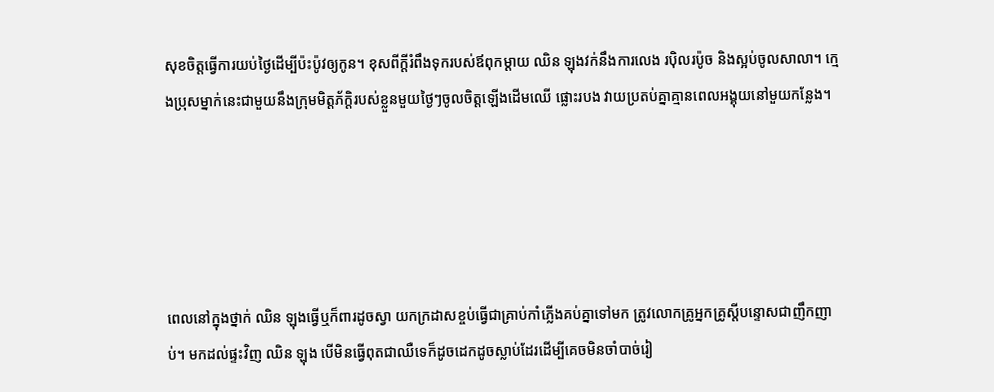សុខចិត្តធ្វើការយប់ថ្ងៃដើម្បីប៉ះប៉ូវឲ្យកូន។ ខុសពីក្ដីរំពឹងទុករបស់ឪពុកម្ដាយ ឈិន ឡុងវក់នឹងការលេង រប៉ិលរប៉ូច និងស្អប់ចូលសាលា។ ក្មេងប្រុសម្នាក់នេះជាមួយនឹងក្រុមមិត្តភ័ក្ដិរបស់ខ្លួនមួយថ្ងៃៗចូលចិត្តឡើងដើមឈើ ផ្លោះរបង វាយប្រតប់គ្នាគ្មានពេលអង្គុយនៅមួយកន្លែង។





ពេលនៅក្នុងថ្នាក់ ឈិន ឡុងធ្វើឬក៏ពារដូចស្វា យកក្រដាសខ្ចប់ធ្វើជាគ្រាប់កាំភ្លើងគប់គ្នាទៅមក ត្រូវលោកគ្រូអ្នកគ្រូស្ដីបន្ទោសជាញឹកញាប់។ មកដល់ផ្ទះវិញ ឈិន ឡុង បើមិនធ្វើពុតជាឈឺទេក៏ដូចដេកដូចស្លាប់ដែរដើម្បីគេចមិនចាំបាច់រៀ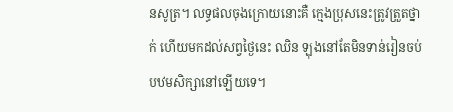នសូត្រ។ លទ្ធផលចុងក្រោយនោះគឺ ក្មេងប្រុសនេះត្រូវត្រួតថ្នាក់ ហើយមកដល់សព្វថ្ងៃនេះ ឈិន ឡុងនៅតែមិនទាន់រៀនចប់បឋមសិក្សានៅឡើយទេ។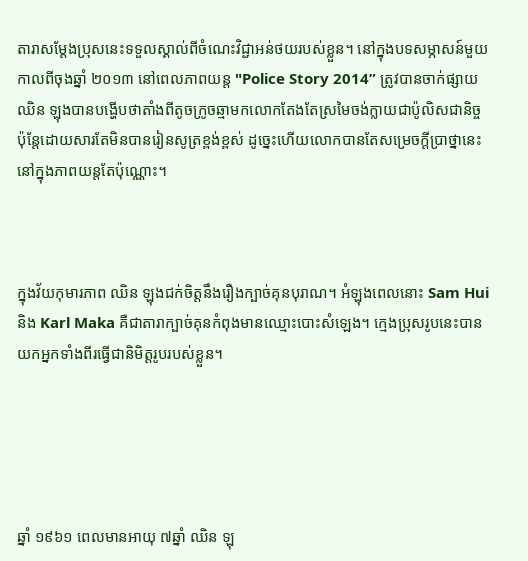តារាសម្ដែងប្រុសនេះទទួលស្គាល់ពីចំណេះវិជ្ជាអន់ថយរបស់ខ្លួន។ នៅក្នុងបទសម្ភាសន៍មួយកាលពីចុងឆ្នាំ ២០១៣ នៅពេលភាពយន្ត "Police Story 2014” ត្រូវបានចាក់ផ្សាយ ឈិន ឡុងបានបង្ហើបថាតាំងពីតូចក្រូចឆ្មាមកលោកតែងតែស្រមៃចង់ក្លាយជាប៉ូលិសជានិច្ច ប៉ុន្តែដោយសារតែមិនបានរៀនសូត្រខ្ពង់ខ្ពស់ ដូច្នេះហើយលោកបានតែសម្រេចក្ដីប្រាថ្នានេះនៅក្នុងភាពយន្តតែប៉ុណ្ណោះ។



ក្នុងវ័យកុមារភាព ឈិន ឡុងជក់ចិត្តនឹងរឿងក្បាច់គុនបុរាណ។ អំឡុងពេលនោះ Sam Hui និង Karl Maka គឺជាតារាក្បាច់គុនកំពុងមានឈ្មោះបោះសំឡេង។ ក្មេងប្រុសរូបនេះបានយកអ្នកទាំងពីរធ្វើជានិមិត្តរូបរបស់ខ្លួន។





ឆ្នាំ ១៩៦១ ពេលមានអាយុ ៧ឆ្នាំ ឈិន ឡុ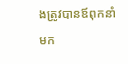ងត្រូវបានឪពុកនាំមក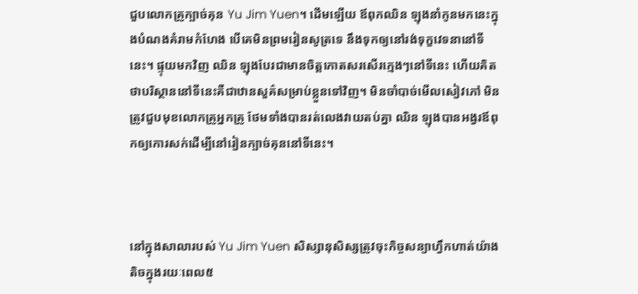ជួបលោកគ្រូក្បាច់គុន Yu Jim Yuen។ ដើមឡើយ ឪពុកឈិន ឡុងនាំកូនមកនេះក្នុងបំណងគំរាមកំហែង បើគេមិនព្រមរៀនសូត្រទេ នឹងទុកឲ្យនៅរង់ទុក្ខវេទនានៅទីនេះ។ ផ្ទុយមកវិញ ឈិន ឡុងបែរជាមានចិត្តកោតសរសើរក្មេងៗនៅទីនេះ ហើយគិតថាបរិស្ថាននៅទីនេះគឺជាឋានសួគ៌សម្រាប់ខ្លួនទៅវិញ។ មិនចាំបាច់មើលសៀវភៅ មិនត្រូវជួបមុខលោកគ្រូអ្នកគ្រូ ថែមទាំងបានរត់លេងវាយតប់គ្នា ឈិន ឡុងបានអង្វរឪពុកឲ្យកោរសក់ដើម្បីនៅរៀនក្បាច់គុននៅទីនេះ។



នៅក្នុងសាលារបស់ Yu Jim Yuen សិស្សានុសិស្សត្រូវចុះកិច្ចសន្យាហ្វឹកហាត់យ៉ាងតិចក្នុងរយៈពេល៥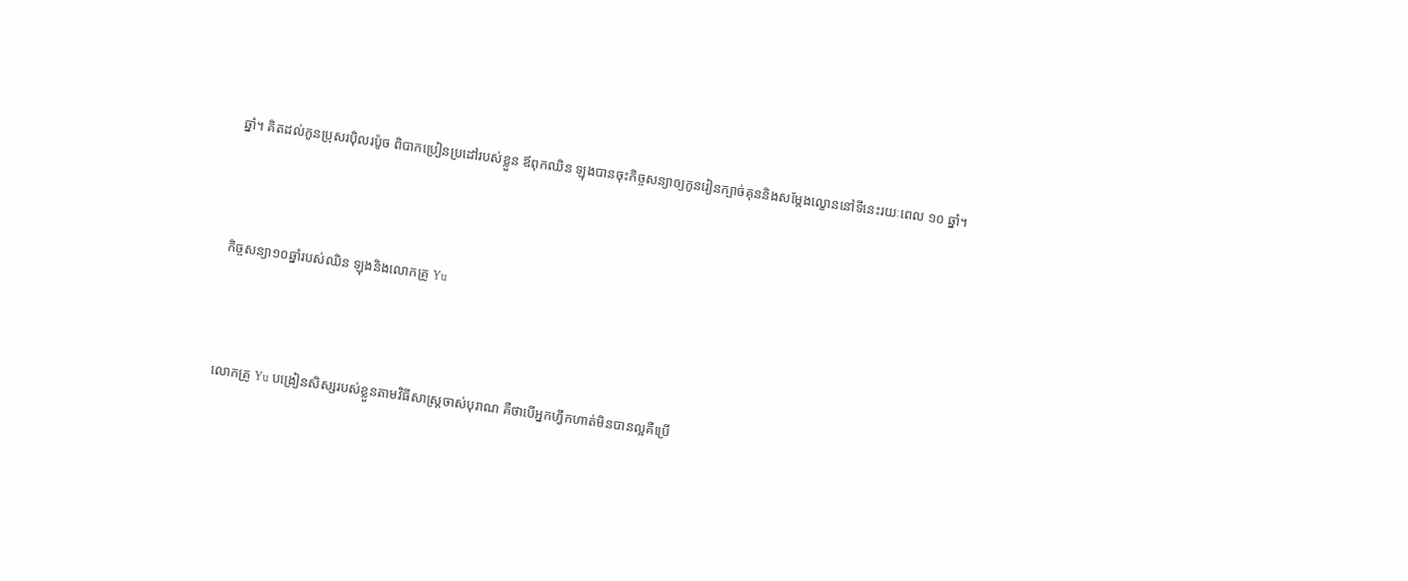ឆ្នាំ។ គិតដល់កូនប្រុសរប៉ិលរប៉ូច ពិបាកប្រៀនប្រដៅរបស់ខ្លួន ឪពុកឈិន ឡុងបានចុះកិច្ចសន្យាឲ្យកូនរៀនក្បាច់គុននិងសម្ដែងល្ខោននៅទីនេះរយៈពេល ១០ ឆ្នាំ។



កិច្ចសន្យា១០ឆ្នាំរបស់ឈិន ឡុងនិងលោកគ្រូ Yu



លោកគ្រូ Yu បង្រៀនសិស្សរបស់ខ្លួនតាមវិធីសាស្ត្រចាស់បុរាណ គឺថាបើអ្នកហ្វឹកហាត់មិនបានល្អគឺប្រើ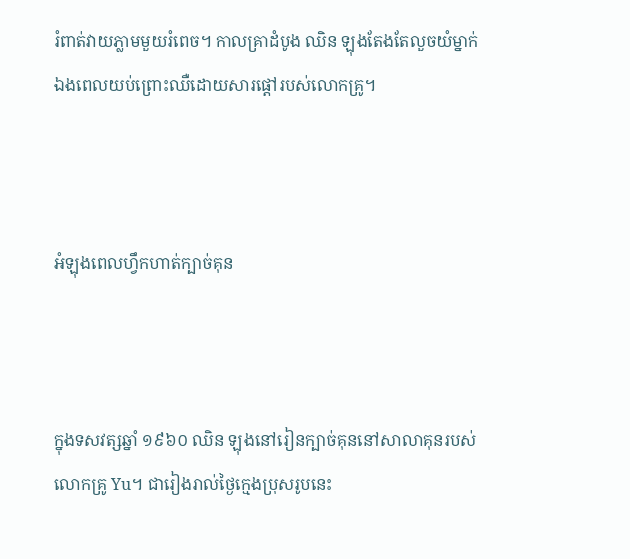រំពាត់វាយភ្លាមមួយរំពេច។ កាលគ្រាដំបូង ឈិន ឡុងតែងតែលួចយំម្នាក់ឯងពេលយប់ព្រោះឈឺដោយសារផ្ដៅរបស់លោកគ្រូ។



អំឡុងពេលហ្វឹកហាត់ក្បាច់គុន



ក្នុងទសវត្សឆ្នាំ ១៩៦០ ឈិន ឡុងនៅរៀនក្បាច់គុននៅសាលាគុនរបស់លោកគ្រូ Yu។ ជារៀងរាល់ថ្ងៃក្មេងប្រុសរូបនេះ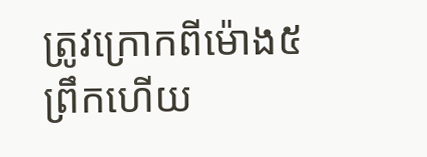ត្រូវក្រោកពីម៉ោង៥ព្រឹកហើយ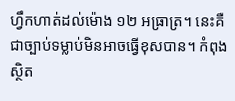ហ្វឹកហាត់ដល់ម៉ោង ១២ អធ្រាត្រ។ នេះគឺជាច្បាប់ទម្លាប់មិនអាចធ្វើខុសបាន។ កំពុងស្ថិត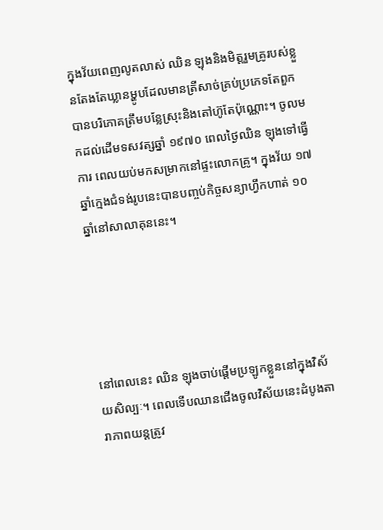ក្នុងវ័យពេញលូតលាស់ ឈិន ឡុងនិងមិត្តរួមគ្រូរបស់ខ្លួនតែងតែឃ្លានម្ហូបដែលមានត្រីសាច់គ្រប់ប្រភេទតែពួកបានបរិភោគត្រឹមបន្លែស្រុះនិងតៅហ៊ូតែប៉ុណ្ណោះ។ ចូលមកដល់ដើមទសវត្សឆ្នាំ ១៩៧០ ពេលថ្ងៃឈិន ឡុងទៅធ្វើការ ពេលយប់មកសម្រាកនៅផ្ទះលោកគ្រូ។ ក្នុងវ័យ ១៧ ឆ្នាំក្មេងជំទង់រូបនេះបានបញ្ចប់កិច្ចសន្យាហ្វឹកហាត់ ១០ ឆ្នាំនៅសាលាគុននេះ។





នៅពេលនេះ ឈិន ឡុងចាប់ផ្ដើមប្រឡូកខ្លួននៅក្នុងវិស័យសិល្បៈ។ ពេលទើបឈានជើងចូលវិស័យនេះដំបូងតារាភាពយន្តត្រូវ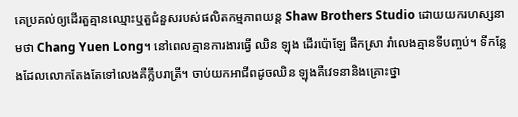គេប្រគល់ឲ្យដើរតួគ្មានឈ្មោះឬតួជំនួសរបស់ផលិតកម្មភាពយន្ត Shaw Brothers Studio ដោយយករហស្សនាមថា Chang Yuen Long។ នៅពេលគ្មានការងារធ្វើ ឈិន ឡុង ដើរប៉ោឡែ ផឹកស្រា រាំលេងគ្មានទីបញ្ចប់។ ទីកន្លែងដែលលោកតែងតែទៅលេងគឺក្លឹបរាត្រី។ ចាប់យកអាជីពដូចឈិន ឡុងគឺវេទនានិងគ្រោះថ្នា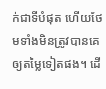ក់ជាទីបំផុត ហើយថែមទាំងមិនត្រូវបានគេឲ្យតម្លៃទៀតផង។ ដើ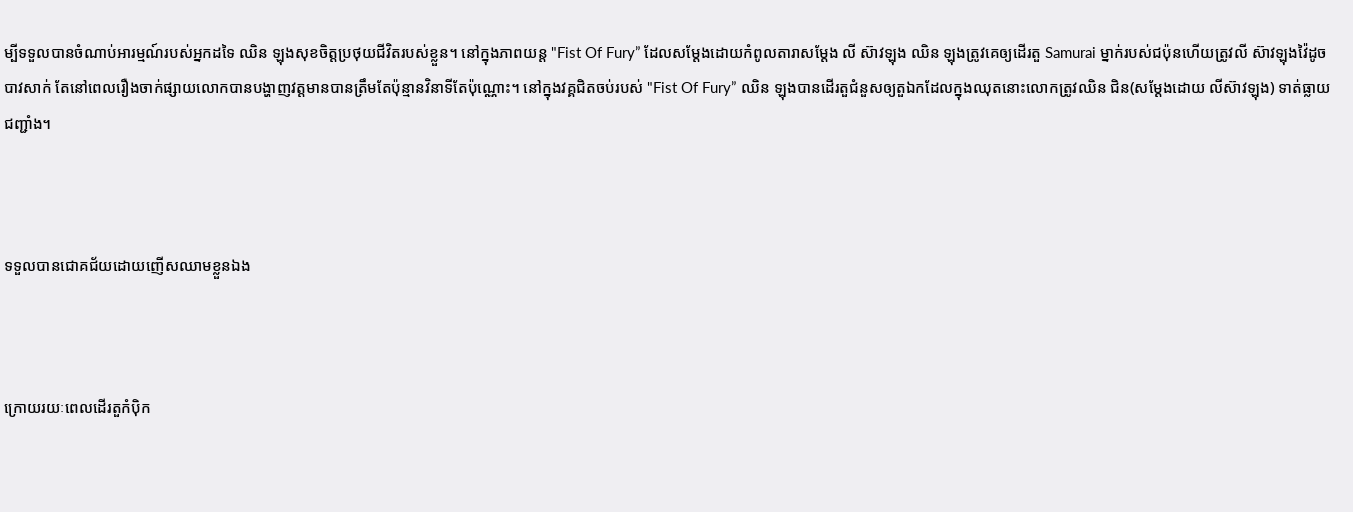ម្បីទទួលបានចំណាប់អារម្មណ៍របស់អ្នកដទៃ ឈិន ឡុងសុខចិត្តប្រថុយជីវិតរបស់ខ្លួន។ នៅក្នុងភាពយន្ត "Fist Of Fury” ដែលសម្ដែងដោយកំពូលតារាសម្ដែង លី ស៊ាវឡុង ឈិន ឡុងត្រូវគេឲ្យដើរតួ Samurai ម្នាក់របស់ជប៉ុនហើយត្រូវលី ស៊ាវឡុងវ៉ៃដូចបាវសាក់ តែនៅពេលរឿងចាក់ផ្សាយលោកបានបង្ហាញវត្តមានបានត្រឹមតែប៉ុន្មានវិនាទីតែប៉ុណ្ណោះ។ នៅក្នុងវគ្គជិតចប់របស់ "Fist Of Fury” ឈិន ឡុងបានដើរតួជំនួសឲ្យតួឯកដែលក្នុងឈុតនោះលោកត្រូវឈិន ជិន(សម្ដែងដោយ លីស៊ាវឡុង) ទាត់ធ្លាយជញ្ជាំង។



ទទួលបានជោគជ័យដោយញើសឈាមខ្លួនឯង



ក្រោយរយៈពេលដើរតួកំប៉ិក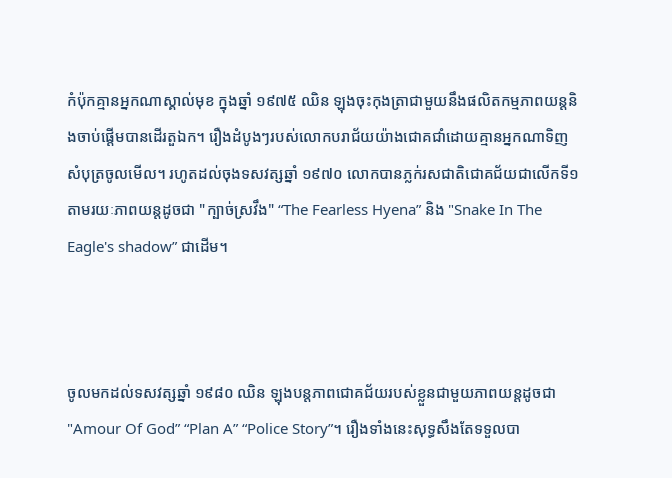កំប៉ុកគ្មានអ្នកណាស្គាល់មុខ ក្នុងឆ្នាំ ១៩៧៥ ឈិន ឡុងចុះកុងត្រាជាមួយនឹងផលិតកម្មភាពយន្តនិងចាប់ផ្ដើមបានដើរតួឯក។ រឿងដំបូងៗរបស់លោកបរាជ័យយ៉ាងជោគជាំដោយគ្មានអ្នកណាទិញសំបុត្រចូលមើល។ រហូតដល់ចុងទសវត្សឆ្នាំ ១៩៧០ លោកបានភ្លក់រសជាតិជោគជ័យជាលើកទី១ តាមរយៈភាពយន្តដូចជា "ក្បាច់ស្រវឹង" “The Fearless Hyena” និង "Snake In The Eagle's shadow” ជាដើម។



ចូលមកដល់ទសវត្សឆ្នាំ ១៩៨០ ឈិន ឡុងបន្តភាពជោគជ័យរបស់ខ្លួនជាមួយភាពយន្តដូចជា "Amour Of God” “Plan A” “Police Story”។ រឿងទាំងនេះសុទ្ធសឹងតែទទួលបា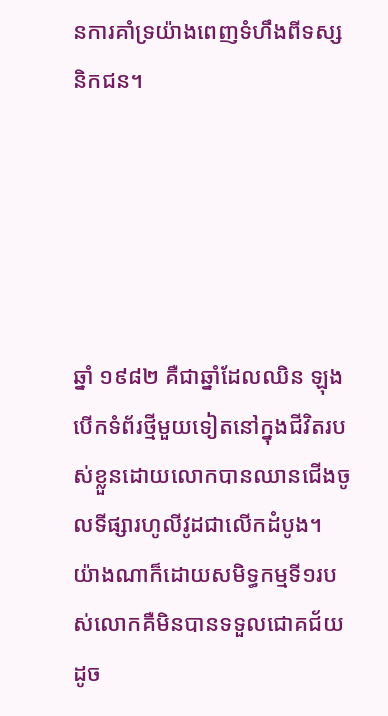នការគាំទ្រយ៉ាងពេញទំហឹងពីទស្សនិកជន។





ឆ្នាំ ១៩៨២ គឺជាឆ្នាំដែលឈិន ឡុងបើកទំព័រថ្មីមួយទៀតនៅក្នុងជីវិតរបស់ខ្លួនដោយលោកបានឈានជើងចូលទីផ្សារហូលីវូដជាលើកដំបូង។ យ៉ាងណាក៏ដោយសមិទ្ធកម្មទី១របស់លោកគឺមិនបានទទួលជោគជ័យដូច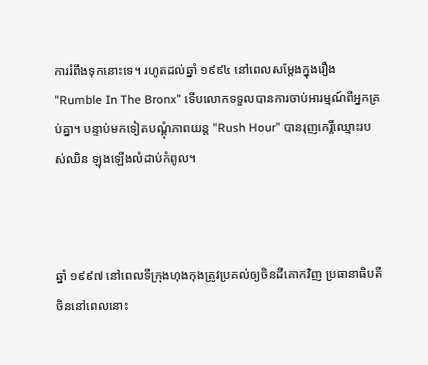ការរំពឹងទុកនោះទេ។ រហូតដល់ឆ្នាំ ១៩៩៤ នៅពេលសម្ដែងក្នុងរឿង "Rumble In The Bronx” ទើបលោកទទួលបានការចាប់អារម្មណ៍ពីអ្នកគ្រប់គ្នា។ បន្ទាប់មកទៀតបណ្ដុំភាពយន្ត "Rush Hour” បានរុញកេរ្តិ៍ឈ្មោះរបស់ឈិន ឡុងឡើងលំដាប់កំពូល។



ឆ្នាំ ១៩៩៧ នៅពេលទីក្រុងហុងកុងត្រូវប្រគល់ឲ្យចិនដីគោកវិញ ប្រធានាធិបតីចិននៅពេលនោះ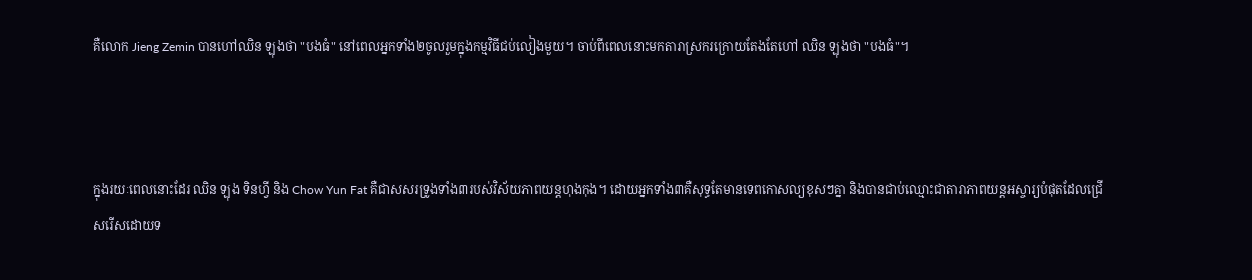គឺលោក Jieng Zemin បានហៅឈិន ឡុងថា "បងធំ" នៅពេលអ្នកទាំង២ចូលរួមក្នុងកម្មវិធីជប់លៀងមួយ។ ចាប់ពីពេលនោះមកតារាស្រករក្រោយតែងតែហៅ ឈិន ឡុងថា "បងធំ"។



ក្នុងរយៈពេលនោះដែរ ឈិន ឡុង ទិនហ្វី និង Chow Yun Fat គឺជាសសរទ្រូងទាំង៣របស់វិស័យភាពយន្តហុងកុង។ ដោយអ្នកទាំង៣គឺសុទ្ធតែមានទេពកោសល្យខុសៗគ្នា និងបានជាប់ឈ្មោះជាតារាភាពយន្តអស្ចារ្យបំផុតដែលជ្រើសរើសដោយទ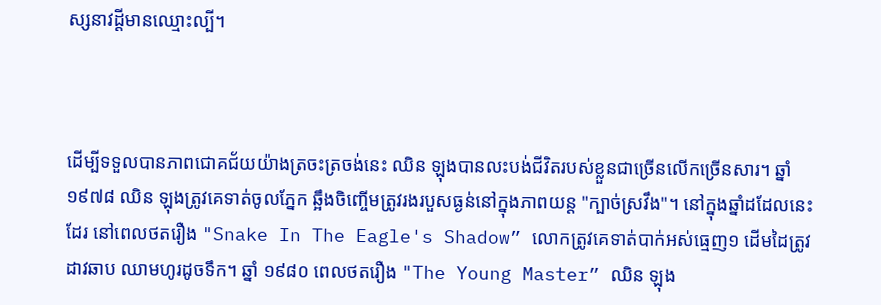ស្សនាវដ្ដីមានឈ្មោះល្បី។



ដើម្បីទទួលបានភាពជោគជ័យយ៉ាងត្រចះត្រចង់នេះ ឈិន ឡុងបានលះបង់ជីវិតរបស់ខ្លួនជាច្រើនលើកច្រើនសារ។ ឆ្នាំ ១៩៧៨ ឈិន ឡុងត្រូវគេទាត់ចូលភ្នែក ឆ្អឹងចិញ្ចើមត្រូវរងរបួសធ្ងន់នៅក្នុងភាពយន្ត "ក្បាច់ស្រវឹង"។ នៅក្នុងឆ្នាំដដែលនេះដែរ នៅពេលថតរឿង "Snake In The Eagle's Shadow” លោកត្រូវគេទាត់បាក់អស់ធ្មេញ១ ដើមដៃត្រូវដាវឆាប ឈាមហូរដូចទឹក។ ឆ្នាំ ១៩៨០ ពេលថតរឿង "The Young Master” ឈិន ឡុង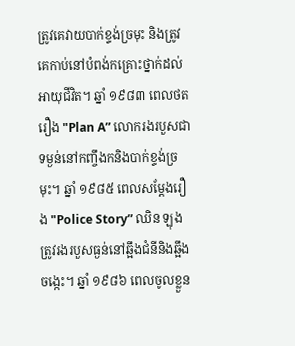ត្រូវគេវាយបាក់ខ្ទង់ច្រមុះ និងត្រូវគេកាប់នៅបំពង់កគ្រោះថ្នាក់ដល់អាយុជីវិត។ ឆ្នាំ ១៩៨៣ ពេលថតរឿង "Plan A” លោករងរបួសជាទម្ងន់នៅកញ្ចឹងកនិងបាក់ខ្ទង់ច្រមុះ។ ឆ្នាំ ១៩៨៥ ពេលសម្ដែងរឿង "Police Story” ឈិន ឡុង ត្រូវរងរបួសធ្ងន់នៅឆ្អឹងជំនីនិងឆ្អឹងចង្កេះ។ ឆ្នាំ ១៩៨៦ ពេលចូលខ្លួន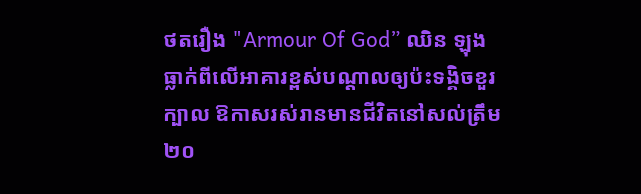ថតរឿង "Armour Of God” ឈិន ឡុងធ្លាក់ពីលើអាគារខ្ពស់បណ្ដាលឲ្យប៉ះទង្គិចខួរក្បាល ឱកាសរស់រានមានជីវិតនៅសល់ត្រឹម ២០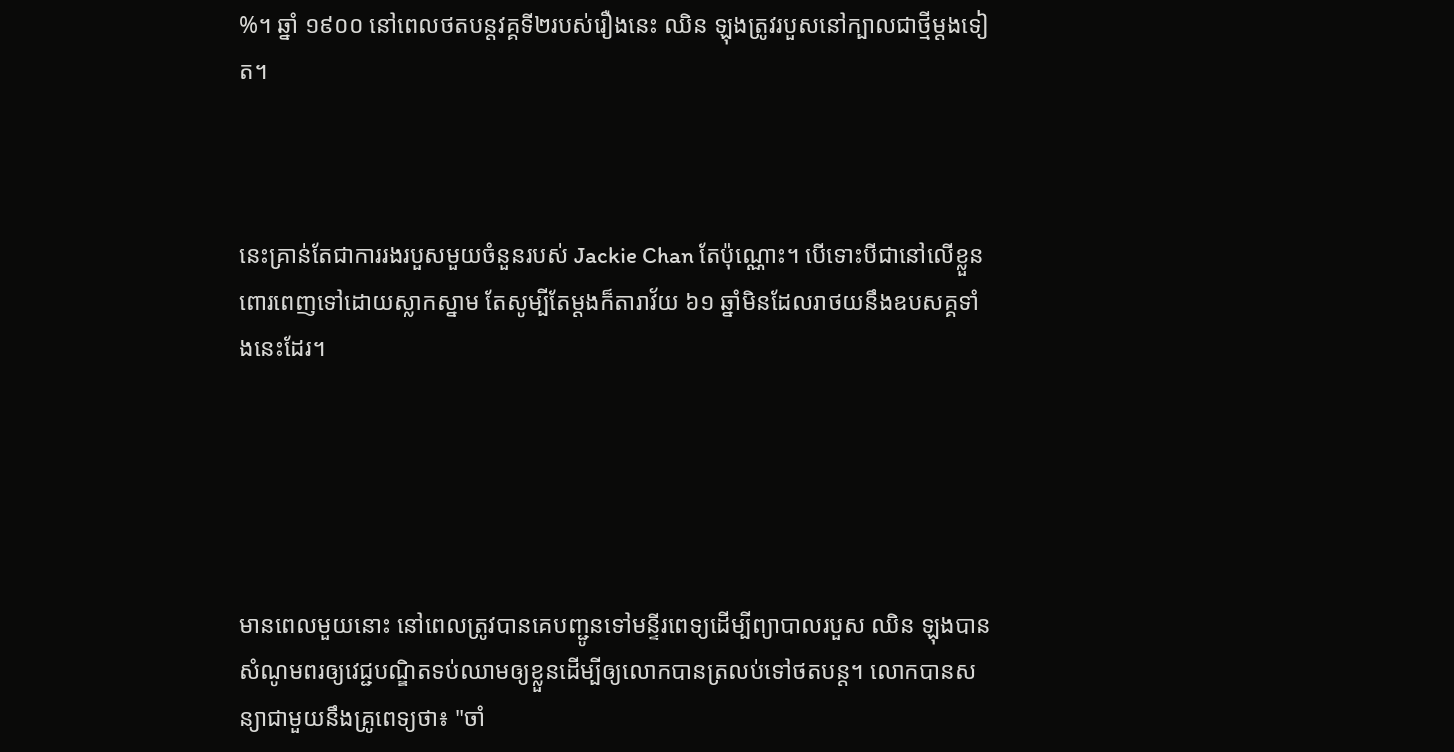%។ ឆ្នាំ ១៩០០ នៅពេលថតបន្តវគ្គទី២របស់រឿងនេះ ឈិន ឡុងត្រូវរបួសនៅក្បាលជាថ្មីម្ដងទៀត។



នេះគ្រាន់តែជាការរងរបួសមួយចំនួនរបស់ Jackie Chan តែប៉ុណ្ណោះ។ បើទោះបីជានៅលើខ្លួនពោរពេញទៅដោយស្លាកស្នាម តែសូម្បីតែម្ដងក៏តារាវ័យ ៦១ ឆ្នាំមិនដែលរាថយនឹងឧបសគ្គទាំងនេះដែរ។





មានពេលមួយនោះ នៅពេលត្រូវបានគេបញ្ជូនទៅមន្ទីរពេទ្យដើម្បីព្យាបាលរបួស ឈិន ឡុងបានសំណូមពរឲ្យវេជ្ជបណ្ឌិតទប់ឈាមឲ្យខ្លួនដើម្បីឲ្យលោកបានត្រលប់ទៅថតបន្ត។ លោកបានសន្យាជាមួយនឹងគ្រូពេទ្យថា៖ "ចាំ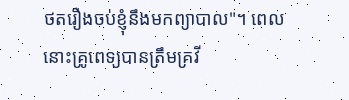ថតរឿងចប់ខ្ញុំនឹងមកព្យាបាល"។ ពេលនោះគ្រូពេទ្យបានត្រឹមគ្រវី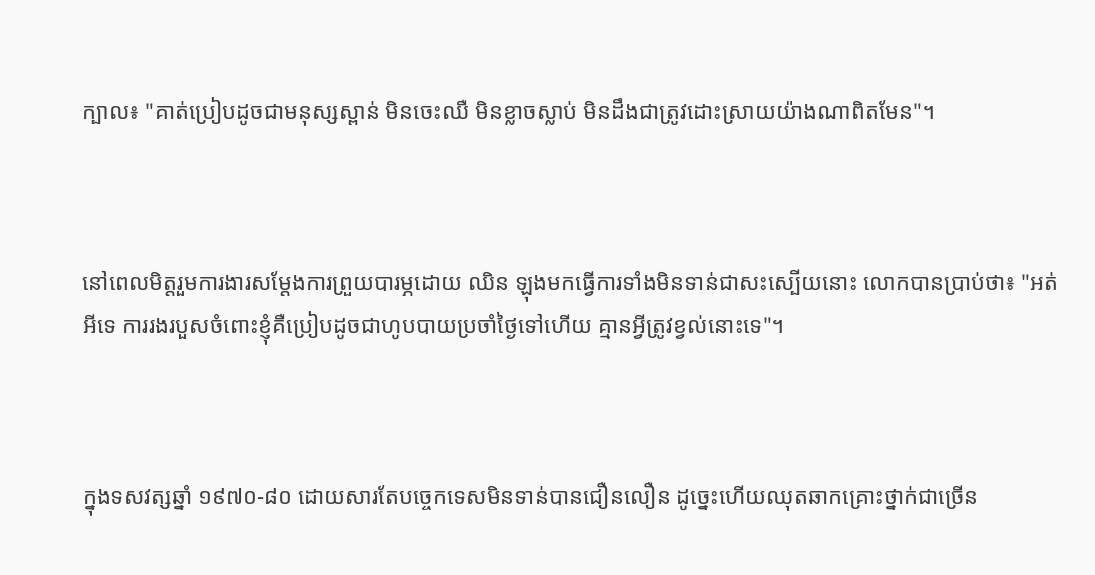ក្បាល៖ "គាត់ប្រៀបដូចជាមនុស្សស្ពាន់ មិនចេះឈឺ មិនខ្លាចស្លាប់ មិនដឹងជាត្រូវដោះស្រាយយ៉ាងណាពិតមែន"។



នៅពេលមិត្តរួមការងារសម្ដែងការព្រួយបារម្ភដោយ ឈិន ឡុងមកធ្វើការទាំងមិនទាន់ជាសះស្បើយនោះ លោកបានប្រាប់ថា៖ "អត់អីទេ ការរងរបួសចំពោះខ្ញុំគឺប្រៀបដូចជាហូបបាយប្រចាំថ្ងៃទៅហើយ គ្មានអ្វីត្រូវខ្វល់នោះទេ"។



ក្នុងទសវត្សឆ្នាំ ១៩៧០-៨០ ដោយសារតែបច្ចេកទេសមិនទាន់បានជឿនលឿន ដូច្នេះហើយឈុតឆាកគ្រោះថ្នាក់ជាច្រើន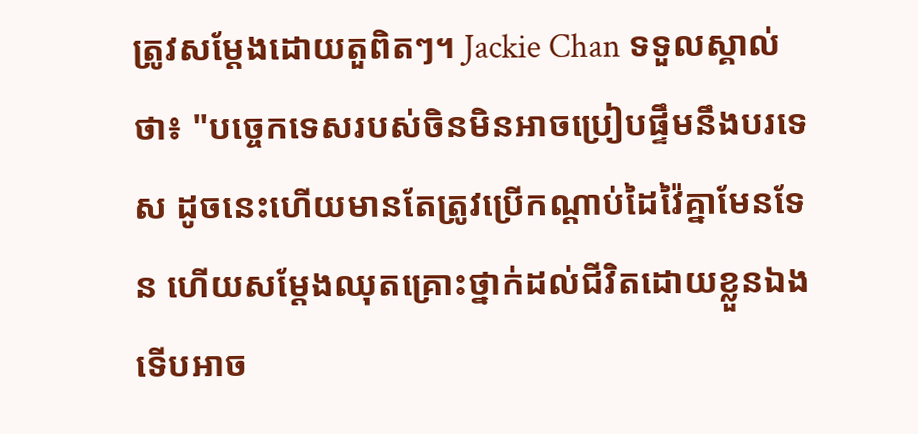ត្រូវសម្ដែងដោយតួពិតៗ។ Jackie Chan ទទួលស្គាល់ថា៖ "បច្ចេកទេសរបស់ចិនមិនអាចប្រៀបផ្ទឹមនឹងបរទេស ដូចនេះហើយមានតែត្រូវប្រើកណ្ដាប់ដៃវ៉ៃគ្នាមែនទែន ហើយសម្ដែងឈុតគ្រោះថ្នាក់ដល់ជីវិតដោយខ្លួនឯងទើបអាច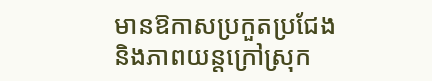មានឱកាសប្រកួតប្រជែងនិងភាពយន្តក្រៅស្រុក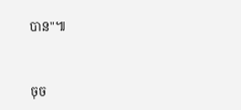បាន"៕



ចុច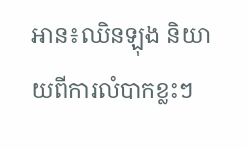អាន៖ឈិនឡុង និយាយពីការលំបាកខ្លះៗ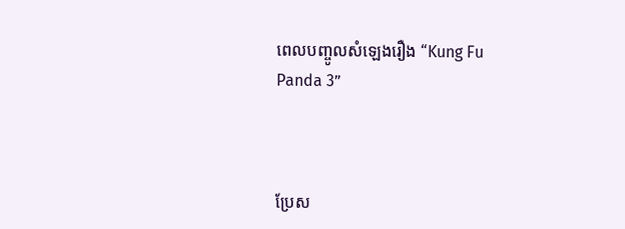ពេលបញ្ចូលសំឡេងរឿង “Kung Fu Panda 3”



ប្រែស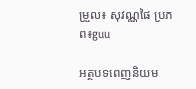ម្រួល៖ សុវណ្ណផៃ ប្រភព៖guu

អត្ថបទពេញនិយម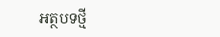អត្ថបទថ្មី